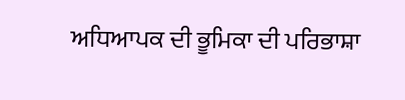ਅਧਿਆਪਕ ਦੀ ਭੂਮਿਕਾ ਦੀ ਪਰਿਭਾਸ਼ਾ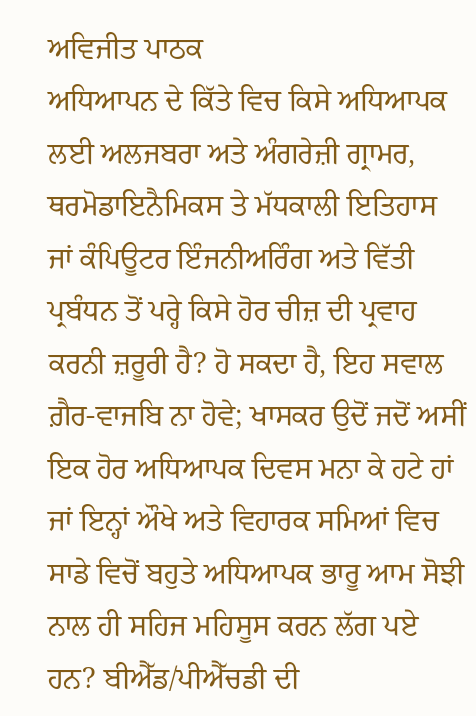ਅਵਿਜੀਤ ਪਾਠਕ
ਅਧਿਆਪਨ ਦੇ ਕਿੱਤੇ ਵਿਚ ਕਿਸੇ ਅਧਿਆਪਕ ਲਈ ਅਲਜਬਰਾ ਅਤੇ ਅੰਗਰੇਜ਼ੀ ਗ੍ਰਾਮਰ, ਥਰਮੋਡਾਇਨੈਮਿਕਸ ਤੇ ਮੱਧਕਾਲੀ ਇਤਿਹਾਸ ਜਾਂ ਕੰਪਿਊਟਰ ਇੰਜਨੀਅਰਿੰਗ ਅਤੇ ਵਿੱਤੀ ਪ੍ਰਬੰਧਨ ਤੋਂ ਪਰ੍ਹੇ ਕਿਸੇ ਹੋਰ ਚੀਜ਼ ਦੀ ਪ੍ਰਵਾਹ ਕਰਨੀ ਜ਼ਰੂਰੀ ਹੈ? ਹੋ ਸਕਦਾ ਹੈ, ਇਹ ਸਵਾਲ ਗ਼ੈਰ-ਵਾਜਬਿ ਨਾ ਹੋਵੇ; ਖਾਸਕਰ ਉਦੋਂ ਜਦੋਂ ਅਸੀਂ ਇਕ ਹੋਰ ਅਧਿਆਪਕ ਦਿਵਸ ਮਨਾ ਕੇ ਹਟੇ ਹਾਂ ਜਾਂ ਇਨ੍ਹਾਂ ਔਖੇ ਅਤੇ ਵਿਹਾਰਕ ਸਮਿਆਂ ਵਿਚ ਸਾਡੇ ਵਿਚੋਂ ਬਹੁਤੇ ਅਧਿਆਪਕ ਭਾਰੂ ਆਮ ਸੋਝੀ ਨਾਲ ਹੀ ਸਹਿਜ ਮਹਿਸੂਸ ਕਰਨ ਲੱਗ ਪਏ ਹਨ? ਬੀਐੱਡ/ਪੀਐੱਚਡੀ ਦੀ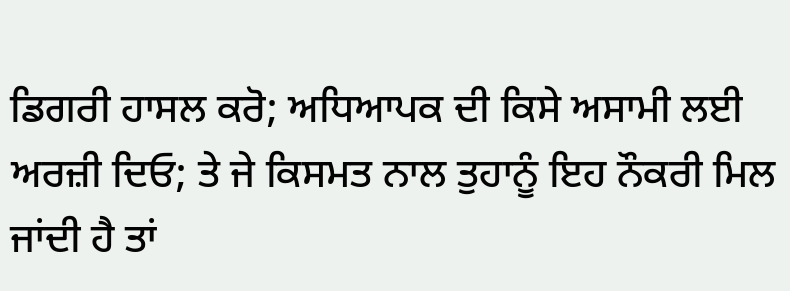ਡਿਗਰੀ ਹਾਸਲ ਕਰੋ; ਅਧਿਆਪਕ ਦੀ ਕਿਸੇ ਅਸਾਮੀ ਲਈ ਅਰਜ਼ੀ ਦਿਓ; ਤੇ ਜੇ ਕਿਸਮਤ ਨਾਲ ਤੁਹਾਨੂੰ ਇਹ ਨੌਕਰੀ ਮਿਲ ਜਾਂਦੀ ਹੈ ਤਾਂ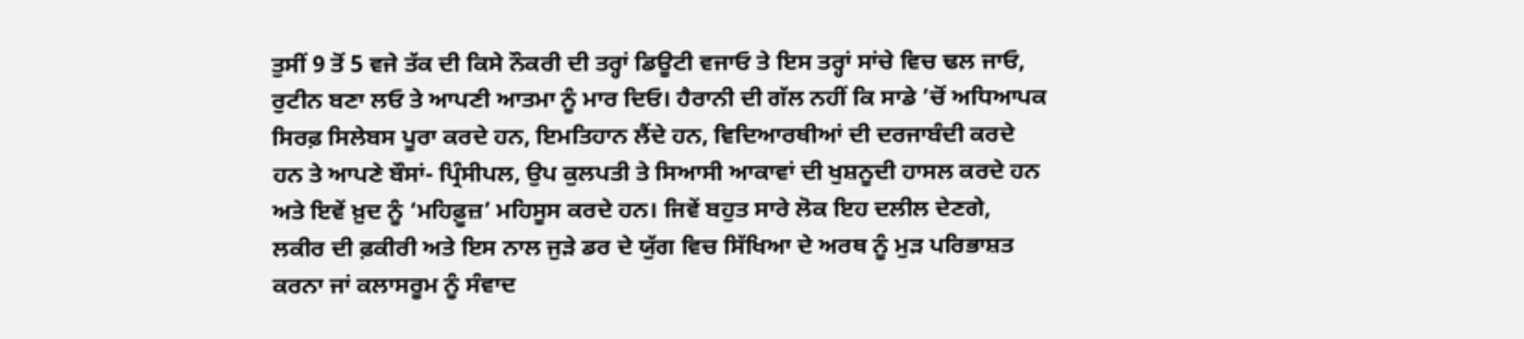ਤੁਸੀਂ 9 ਤੋਂ 5 ਵਜੇ ਤੱਕ ਦੀ ਕਿਸੇ ਨੌਕਰੀ ਦੀ ਤਰ੍ਹਾਂ ਡਿਊਟੀ ਵਜਾਓ ਤੇ ਇਸ ਤਰ੍ਹਾਂ ਸਾਂਚੇ ਵਿਚ ਢਲ ਜਾਓ, ਰੁਟੀਨ ਬਣਾ ਲਓ ਤੇ ਆਪਣੀ ਆਤਮਾ ਨੂੰ ਮਾਰ ਦਿਓ। ਹੈਰਾਨੀ ਦੀ ਗੱਲ ਨਹੀਂ ਕਿ ਸਾਡੇ ’ਚੋਂ ਅਧਿਆਪਕ ਸਿਰਫ਼ ਸਿਲੇਬਸ ਪੂਰਾ ਕਰਦੇ ਹਨ, ਇਮਤਿਹਾਨ ਲੈਂਦੇ ਹਨ, ਵਿਦਿਆਰਥੀਆਂ ਦੀ ਦਰਜਾਬੰਦੀ ਕਰਦੇ ਹਨ ਤੇ ਆਪਣੇ ਬੌਸਾਂ- ਪ੍ਰਿੰਸੀਪਲ, ਉਪ ਕੁਲਪਤੀ ਤੇ ਸਿਆਸੀ ਆਕਾਵਾਂ ਦੀ ਖੁਸ਼ਨੂਦੀ ਹਾਸਲ ਕਰਦੇ ਹਨ ਅਤੇ ਇਵੇਂ ਖ਼ੁਦ ਨੂੰ ‘ਮਹਿਫ਼ੂਜ਼’ ਮਹਿਸੂਸ ਕਰਦੇ ਹਨ। ਜਿਵੇਂ ਬਹੁਤ ਸਾਰੇ ਲੋਕ ਇਹ ਦਲੀਲ ਦੇਣਗੇ, ਲਕੀਰ ਦੀ ਫ਼ਕੀਰੀ ਅਤੇ ਇਸ ਨਾਲ ਜੁੜੇ ਡਰ ਦੇ ਯੁੱਗ ਵਿਚ ਸਿੱਖਿਆ ਦੇ ਅਰਥ ਨੂੰ ਮੁੜ ਪਰਿਭਾਸ਼ਤ ਕਰਨਾ ਜਾਂ ਕਲਾਸਰੂਮ ਨੂੰ ਸੰਵਾਦ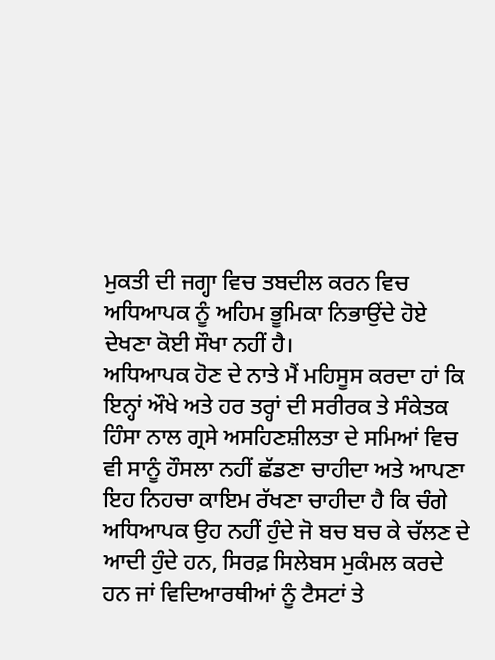ਮੁਕਤੀ ਦੀ ਜਗ੍ਹਾ ਵਿਚ ਤਬਦੀਲ ਕਰਨ ਵਿਚ ਅਧਿਆਪਕ ਨੂੰ ਅਹਿਮ ਭੂਮਿਕਾ ਨਿਭਾਉਂਦੇ ਹੋਏ ਦੇਖਣਾ ਕੋਈ ਸੌਖਾ ਨਹੀਂ ਹੈ।
ਅਧਿਆਪਕ ਹੋਣ ਦੇ ਨਾਤੇ ਮੈਂ ਮਹਿਸੂਸ ਕਰਦਾ ਹਾਂ ਕਿ ਇਨ੍ਹਾਂ ਔਖੇ ਅਤੇ ਹਰ ਤਰ੍ਹਾਂ ਦੀ ਸਰੀਰਕ ਤੇ ਸੰਕੇਤਕ ਹਿੰਸਾ ਨਾਲ ਗ੍ਰਸੇ ਅਸਹਿਣਸ਼ੀਲਤਾ ਦੇ ਸਮਿਆਂ ਵਿਚ ਵੀ ਸਾਨੂੰ ਹੌਸਲਾ ਨਹੀਂ ਛੱਡਣਾ ਚਾਹੀਦਾ ਅਤੇ ਆਪਣਾ ਇਹ ਨਿਹਚਾ ਕਾਇਮ ਰੱਖਣਾ ਚਾਹੀਦਾ ਹੈ ਕਿ ਚੰਗੇ ਅਧਿਆਪਕ ਉਹ ਨਹੀਂ ਹੁੰਦੇ ਜੋ ਬਚ ਬਚ ਕੇ ਚੱਲਣ ਦੇ ਆਦੀ ਹੁੰਦੇ ਹਨ, ਸਿਰਫ਼ ਸਿਲੇਬਸ ਮੁਕੰਮਲ ਕਰਦੇ ਹਨ ਜਾਂ ਵਿਦਿਆਰਥੀਆਂ ਨੂੰ ਟੈਸਟਾਂ ਤੇ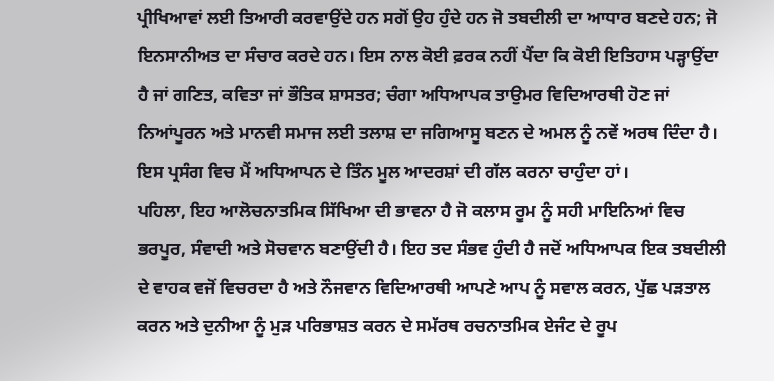ਪ੍ਰੀਖਿਆਵਾਂ ਲਈ ਤਿਆਰੀ ਕਰਵਾਉਂਦੇ ਹਨ ਸਗੋਂ ਉਹ ਹੁੰਦੇ ਹਨ ਜੋ ਤਬਦੀਲੀ ਦਾ ਆਧਾਰ ਬਣਦੇ ਹਨ; ਜੋ ਇਨਸਾਨੀਅਤ ਦਾ ਸੰਚਾਰ ਕਰਦੇ ਹਨ। ਇਸ ਨਾਲ ਕੋਈ ਫ਼ਰਕ ਨਹੀਂ ਪੈਂਦਾ ਕਿ ਕੋਈ ਇਤਿਹਾਸ ਪੜ੍ਹਾਉਂਦਾ ਹੈ ਜਾਂ ਗਣਿਤ, ਕਵਿਤਾ ਜਾਂ ਭੌਤਿਕ ਸ਼ਾਸਤਰ; ਚੰਗਾ ਅਧਿਆਪਕ ਤਾਉਮਰ ਵਿਦਿਆਰਥੀ ਹੋਣ ਜਾਂ ਨਿਆਂਪੂਰਨ ਅਤੇ ਮਾਨਵੀ ਸਮਾਜ ਲਈ ਤਲਾਸ਼ ਦਾ ਜਗਿਆਸੂ ਬਣਨ ਦੇ ਅਮਲ ਨੂੰ ਨਵੇਂ ਅਰਥ ਦਿੰਦਾ ਹੈ। ਇਸ ਪ੍ਰਸੰਗ ਵਿਚ ਮੈਂ ਅਧਿਆਪਨ ਦੇ ਤਿੰਨ ਮੂਲ ਆਦਰਸ਼ਾਂ ਦੀ ਗੱਲ ਕਰਨਾ ਚਾਹੁੰਦਾ ਹਾਂ।
ਪਹਿਲਾ, ਇਹ ਆਲੋਚਨਾਤਮਿਕ ਸਿੱਖਿਆ ਦੀ ਭਾਵਨਾ ਹੈ ਜੋ ਕਲਾਸ ਰੂਮ ਨੂੰ ਸਹੀ ਮਾਇਨਿਆਂ ਵਿਚ ਭਰਪੂਰ, ਸੰਵਾਦੀ ਅਤੇ ਸੋਚਵਾਨ ਬਣਾਉਂਦੀ ਹੈ। ਇਹ ਤਦ ਸੰਭਵ ਹੁੰਦੀ ਹੈ ਜਦੋਂ ਅਧਿਆਪਕ ਇਕ ਤਬਦੀਲੀ ਦੇ ਵਾਹਕ ਵਜੋਂ ਵਿਚਰਦਾ ਹੈ ਅਤੇ ਨੌਜਵਾਨ ਵਿਦਿਆਰਥੀ ਆਪਣੇ ਆਪ ਨੂੰ ਸਵਾਲ ਕਰਨ, ਪੁੱਛ ਪੜਤਾਲ ਕਰਨ ਅਤੇ ਦੁਨੀਆ ਨੂੰ ਮੁੜ ਪਰਿਭਾਸ਼ਤ ਕਰਨ ਦੇ ਸਮੱਰਥ ਰਚਨਾਤਮਿਕ ਏਜੰਟ ਦੇ ਰੂਪ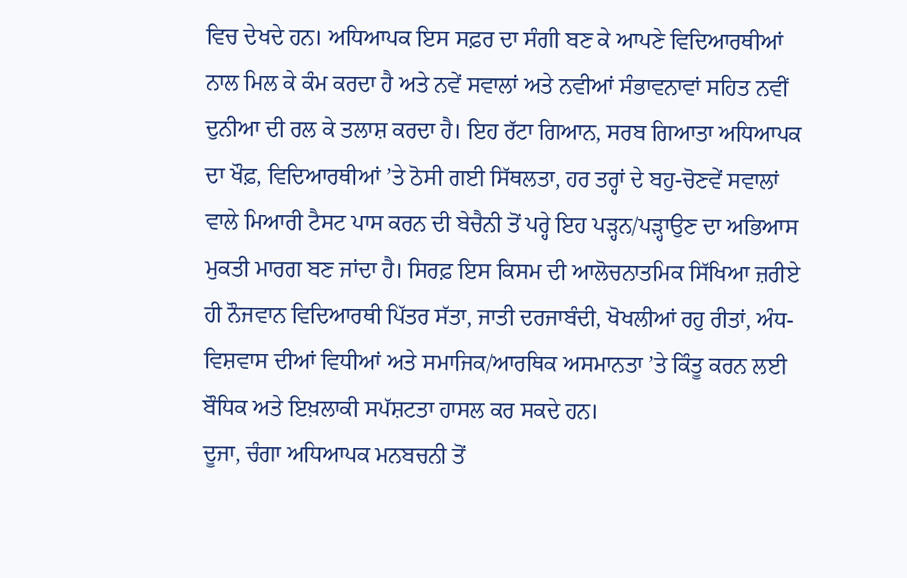ਵਿਚ ਦੇਖਦੇ ਹਨ। ਅਧਿਆਪਕ ਇਸ ਸਫ਼ਰ ਦਾ ਸੰਗੀ ਬਣ ਕੇ ਆਪਣੇ ਵਿਦਿਆਰਥੀਆਂ ਨਾਲ ਮਿਲ ਕੇ ਕੰਮ ਕਰਦਾ ਹੈ ਅਤੇ ਨਵੇਂ ਸਵਾਲਾਂ ਅਤੇ ਨਵੀਆਂ ਸੰਭਾਵਨਾਵਾਂ ਸਹਿਤ ਨਵੀਂ ਦੁਨੀਆ ਦੀ ਰਲ ਕੇ ਤਲਾਸ਼ ਕਰਦਾ ਹੈ। ਇਹ ਰੱਟਾ ਗਿਆਨ, ਸਰਬ ਗਿਆਤਾ ਅਧਿਆਪਕ ਦਾ ਖੌਫ਼, ਵਿਦਿਆਰਥੀਆਂ ’ਤੇ ਠੋਸੀ ਗਈ ਸਿੱਥਲਤਾ, ਹਰ ਤਰ੍ਹਾਂ ਦੇ ਬਹੁ-ਚੋਣਵੇਂ ਸਵਾਲਾਂ ਵਾਲੇ ਮਿਆਰੀ ਟੈਸਟ ਪਾਸ ਕਰਨ ਦੀ ਬੇਚੈਨੀ ਤੋਂ ਪਰ੍ਹੇ ਇਹ ਪੜ੍ਹਨ/ਪੜ੍ਹਾਉਣ ਦਾ ਅਭਿਆਸ ਮੁਕਤੀ ਮਾਰਗ ਬਣ ਜਾਂਦਾ ਹੈ। ਸਿਰਫ਼ ਇਸ ਕਿਸਮ ਦੀ ਆਲੋਚਨਾਤਮਿਕ ਸਿੱਖਿਆ ਜ਼ਰੀਏ ਹੀ ਨੌਜਵਾਨ ਵਿਦਿਆਰਥੀ ਪਿੱਤਰ ਸੱਤਾ, ਜਾਤੀ ਦਰਜਾਬੰਦੀ, ਖੋਖਲੀਆਂ ਰਹੁ ਰੀਤਾਂ, ਅੰਧ-ਵਿਸ਼ਵਾਸ ਦੀਆਂ ਵਿਧੀਆਂ ਅਤੇ ਸਮਾਜਿਕ/ਆਰਥਿਕ ਅਸਮਾਨਤਾ ’ਤੇ ਕਿੰਤੂ ਕਰਨ ਲਈ ਬੌਧਿਕ ਅਤੇ ਇਖ਼ਲਾਕੀ ਸਪੱਸ਼ਟਤਾ ਹਾਸਲ ਕਰ ਸਕਦੇ ਹਨ।
ਦੂਜਾ, ਚੰਗਾ ਅਧਿਆਪਕ ਮਨਬਚਨੀ ਤੋਂ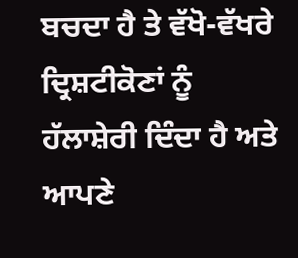ਬਚਦਾ ਹੈ ਤੇ ਵੱਖੋ-ਵੱਖਰੇ ਦ੍ਰਿਸ਼ਟੀਕੋਣਾਂ ਨੂੰ ਹੱਲਾਸ਼ੇਰੀ ਦਿੰਦਾ ਹੈ ਅਤੇ ਆਪਣੇ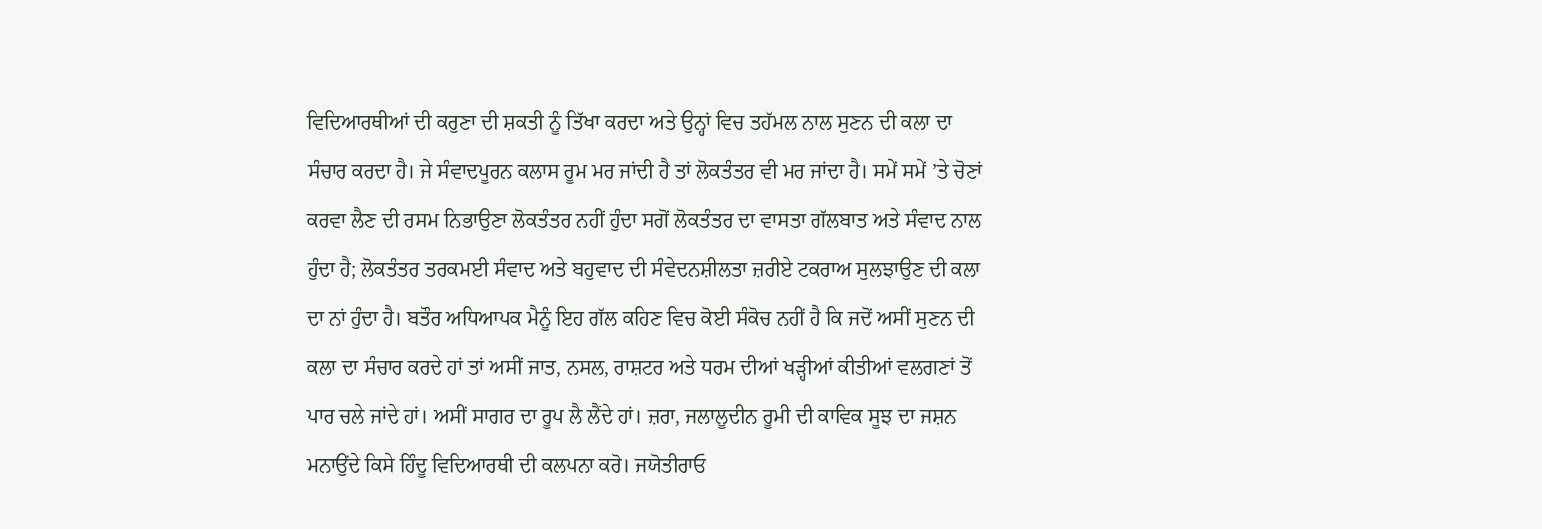ਵਿਦਿਆਰਥੀਆਂ ਦੀ ਕਰੁਣਾ ਦੀ ਸ਼ਕਤੀ ਨੂੰ ਤਿੱਖਾ ਕਰਦਾ ਅਤੇ ਉਨ੍ਹਾਂ ਵਿਚ ਤਹੱਮਲ ਨਾਲ ਸੁਣਨ ਦੀ ਕਲਾ ਦਾ ਸੰਚਾਰ ਕਰਦਾ ਹੈ। ਜੇ ਸੰਵਾਦਪੂਰਨ ਕਲਾਸ ਰੂਮ ਮਰ ਜਾਂਦੀ ਹੈ ਤਾਂ ਲੋਕਤੰਤਰ ਵੀ ਮਰ ਜਾਂਦਾ ਹੈ। ਸਮੇਂ ਸਮੇਂ ’ਤੇ ਚੋਣਾਂ ਕਰਵਾ ਲੈਣ ਦੀ ਰਸਮ ਨਿਭਾਉਣਾ ਲੋਕਤੰਤਰ ਨਹੀਂ ਹੁੰਦਾ ਸਗੋਂ ਲੋਕਤੰਤਰ ਦਾ ਵਾਸਤਾ ਗੱਲਬਾਤ ਅਤੇ ਸੰਵਾਦ ਨਾਲ ਹੁੰਦਾ ਹੈ; ਲੋਕਤੰਤਰ ਤਰਕਮਈ ਸੰਵਾਦ ਅਤੇ ਬਹੁਵਾਦ ਦੀ ਸੰਵੇਦਨਸ਼ੀਲਤਾ ਜ਼ਰੀਏ ਟਕਰਾਅ ਸੁਲਝਾਉਣ ਦੀ ਕਲਾ ਦਾ ਨਾਂ ਹੁੰਦਾ ਹੈ। ਬਤੌਰ ਅਧਿਆਪਕ ਮੈਨੂੰ ਇਹ ਗੱਲ ਕਹਿਣ ਵਿਚ ਕੋਈ ਸੰਕੋਚ ਨਹੀਂ ਹੈ ਕਿ ਜਦੋਂ ਅਸੀਂ ਸੁਣਨ ਦੀ ਕਲਾ ਦਾ ਸੰਚਾਰ ਕਰਦੇ ਹਾਂ ਤਾਂ ਅਸੀਂ ਜਾਤ, ਨਸਲ, ਰਾਸ਼ਟਰ ਅਤੇ ਧਰਮ ਦੀਆਂ ਖੜ੍ਹੀਆਂ ਕੀਤੀਆਂ ਵਲਗਣਾਂ ਤੋਂ ਪਾਰ ਚਲੇ ਜਾਂਦੇ ਹਾਂ। ਅਸੀਂ ਸਾਗਰ ਦਾ ਰੂਪ ਲੈ ਲੈਂਦੇ ਹਾਂ। ਜ਼ਰਾ, ਜਲਾਲੂਦੀਨ ਰੂਮੀ ਦੀ ਕਾਵਿਕ ਸੂਝ ਦਾ ਜਸ਼ਨ ਮਨਾਉਂਦੇ ਕਿਸੇ ਹਿੰਦੂ ਵਿਦਿਆਰਥੀ ਦੀ ਕਲਪਨਾ ਕਰੋ। ਜਯੋਤੀਰਾਓ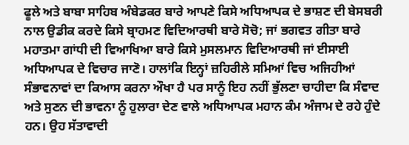ਫੂਲੇ ਅਤੇ ਬਾਬਾ ਸਾਹਿਬ ਅੰਬੇਡਕਰ ਬਾਰੇ ਆਪਣੇ ਕਿਸੇ ਅਧਿਆਪਕ ਦੇ ਭਾਸ਼ਣ ਦੀ ਬੇਸਬਰੀ ਨਾਲ ਉਡੀਕ ਕਰਦੇ ਕਿਸੇ ਬ੍ਰਾਹਮਣ ਵਿਦਿਆਰਥੀ ਬਾਰੇ ਸੋਚੋ; ਜਾਂ ਭਗਵਤ ਗੀਤਾ ਬਾਰੇ ਮਹਾਤਮਾ ਗਾਂਧੀ ਦੀ ਵਿਆਖਿਆ ਬਾਰੇ ਕਿਸੇ ਮੁਸਲਮਾਨ ਵਿਦਿਆਰਥੀ ਜਾਂ ਈਸਾਈ ਅਧਿਆਪਕ ਦੇ ਵਿਚਾਰ ਜਾਣੋ। ਹਾਲਾਂਕਿ ਇਨ੍ਹਾਂ ਜ਼ਹਿਰੀਲੇ ਸਮਿਆਂ ਵਿਚ ਅਜਿਹੀਆਂ ਸੰਭਾਵਨਾਵਾਂ ਦਾ ਕਿਆਸ ਕਰਨਾ ਔਖਾ ਹੈ ਪਰ ਸਾਨੂੰ ਇਹ ਨਹੀਂ ਭੁੱਲਣਾ ਚਾਹੀਦਾ ਕਿ ਸੰਵਾਦ ਅਤੇ ਸੁਣਨ ਦੀ ਭਾਵਨਾ ਨੂੰ ਹੁਲਾਰਾ ਦੇਣ ਵਾਲੇ ਅਧਿਆਪਕ ਮਹਾਨ ਕੰਮ ਅੰਜਾਮ ਦੇ ਰਹੇ ਹੁੰਦੇ ਹਨ। ਉਹ ਸੱਤਾਵਾਦੀ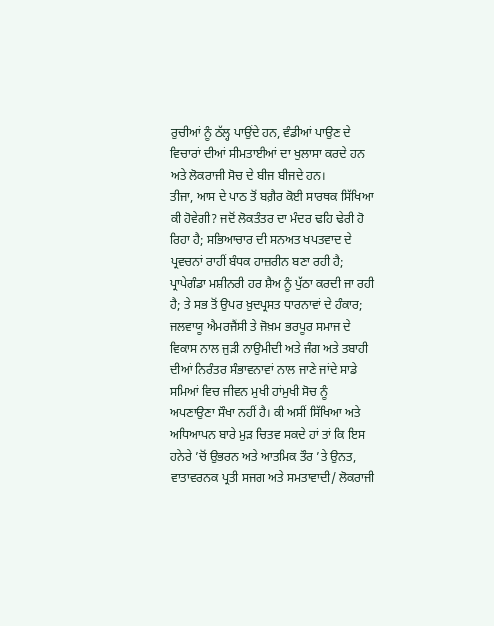ਰੁਚੀਆਂ ਨੂੰ ਠੱਲ੍ਹ ਪਾਉਂਦੇ ਹਨ, ਵੰਡੀਆਂ ਪਾਉਣ ਦੇ ਵਿਚਾਰਾਂ ਦੀਆਂ ਸੀਮਤਾਈਆਂ ਦਾ ਖੁਲਾਸਾ ਕਰਦੇ ਹਨ ਅਤੇ ਲੋਕਰਾਜੀ ਸੋਚ ਦੇ ਬੀਜ ਬੀਜਦੇ ਹਨ।
ਤੀਜਾ, ਆਸ ਦੇ ਪਾਠ ਤੋਂ ਬਗ਼ੈਰ ਕੋਈ ਸਾਰਥਕ ਸਿੱਖਿਆ ਕੀ ਹੋਵੇਗੀ? ਜਦੋਂ ਲੋਕਤੰਤਰ ਦਾ ਮੰਦਰ ਢਹਿ ਢੇਰੀ ਹੋ ਰਿਹਾ ਹੈ; ਸਭਿਆਚਾਰ ਦੀ ਸਨਅਤ ਖਪਤਵਾਦ ਦੇ ਪ੍ਰਵਚਨਾਂ ਰਾਹੀਂ ਬੰਧਕ ਹਾਜ਼ਰੀਨ ਬਣਾ ਰਹੀ ਹੈ; ਪ੍ਰਾਪੇਗੰਡਾ ਮਸ਼ੀਨਰੀ ਹਰ ਸ਼ੈਅ ਨੂੰ ਪੁੱਠਾ ਕਰਦੀ ਜਾ ਰਹੀ ਹੈ; ਤੇ ਸਭ ਤੋਂ ਉਪਰ ਖ਼ੁਦਪ੍ਰਸਤ ਧਾਰਨਾਵਾਂ ਦੇ ਹੰਕਾਰ; ਜਲਵਾਯੂ ਐਮਰਜੈਂਸੀ ਤੇ ਜੋਖ਼ਮ ਭਰਪੂਰ ਸਮਾਜ ਦੇ ਵਿਕਾਸ ਨਾਲ ਜੁੜੀ ਨਾਉਮੀਦੀ ਅਤੇ ਜੰਗ ਅਤੇ ਤਬਾਹੀ ਦੀਆਂ ਨਿਰੰਤਰ ਸੰਭਾਵਨਾਵਾਂ ਨਾਲ ਜਾਣੇ ਜਾਂਦੇ ਸਾਡੇ ਸਮਿਆਂ ਵਿਚ ਜੀਵਨ ਮੁਖੀ ਹਾਂਮੁਖੀ ਸੋਚ ਨੂੰ ਅਪਣਾਉਣਾ ਸੌਖਾ ਨਹੀਂ ਹੈ। ਕੀ ਅਸੀਂ ਸਿੱਖਿਆ ਅਤੇ ਅਧਿਆਪਨ ਬਾਰੇ ਮੁੜ ਚਿਤਵ ਸਕਦੇ ਹਾਂ ਤਾਂ ਕਿ ਇਸ ਹਨੇਰੇ ’ਚੋਂ ਉਭਰਨ ਅਤੇ ਆਤਮਿਕ ਤੌਰ ’ਤੇ ਉਨਤ, ਵਾਤਾਵਰਨਕ ਪ੍ਰਤੀ ਸਜਗ ਅਤੇ ਸਮਤਾਵਾਦੀ/ ਲੋਕਰਾਜੀ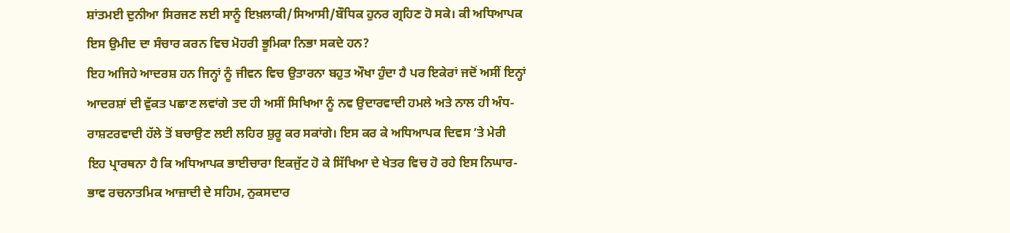ਸ਼ਾਂਤਮਈ ਦੁਨੀਆ ਸਿਰਜਣ ਲਈ ਸਾਨੂੰ ਇਖ਼ਲਾਕੀ/ਸਿਆਸੀ/ਬੌਧਿਕ ਹੁਨਰ ਗ੍ਰਹਿਣ ਹੋ ਸਕੇ। ਕੀ ਅਧਿਆਪਕ ਇਸ ਉਮੀਦ ਦਾ ਸੰਚਾਰ ਕਰਨ ਵਿਚ ਮੋਹਰੀ ਭੂਮਿਕਾ ਨਿਭਾ ਸਕਦੇ ਹਨ?
ਇਹ ਅਜਿਹੇ ਆਦਰਸ਼ ਹਨ ਜਿਨ੍ਹਾਂ ਨੂੰ ਜੀਵਨ ਵਿਚ ਉਤਾਰਨਾ ਬਹੁਤ ਔਖਾ ਹੁੰਦਾ ਹੈ ਪਰ ਇਕੇਰਾਂ ਜਦੋਂ ਅਸੀਂ ਇਨ੍ਹਾਂ ਆਦਰਸ਼ਾਂ ਦੀ ਵੁੱਕਤ ਪਛਾਣ ਲਵਾਂਗੇ ਤਦ ਹੀ ਅਸੀਂ ਸਿਖਿਆ ਨੂੰ ਨਵ ਉਦਾਰਵਾਦੀ ਹਮਲੇ ਅਤੇ ਨਾਲ ਹੀ ਅੰਧ-ਰਾਸ਼ਟਰਵਾਦੀ ਹੱਲੇ ਤੋਂ ਬਚਾਉਣ ਲਈ ਲਹਿਰ ਸ਼ੁਰੂ ਕਰ ਸਕਾਂਗੇ। ਇਸ ਕਰ ਕੇ ਅਧਿਆਪਕ ਦਿਵਸ ’ਤੇ ਮੇਰੀ ਇਹ ਪ੍ਰਾਰਥਨਾ ਹੈ ਕਿ ਅਧਿਆਪਕ ਭਾਈਚਾਰਾ ਇਕਜੁੱਟ ਹੋ ਕੇ ਸਿੱਖਿਆ ਦੇ ਖੇਤਰ ਵਿਚ ਹੋ ਰਹੇ ਇਸ ਨਿਘਾਰ- ਭਾਵ ਰਚਨਾਤਮਿਕ ਆਜ਼ਾਦੀ ਦੇ ਸਹਿਮ, ਨੁਕਸਦਾਰ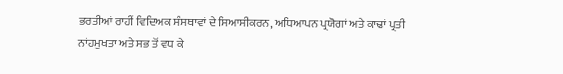ਭਰਤੀਆਂ ਰਾਹੀਂ ਵਿਦਿਅਕ ਸੰਸਥਾਵਾਂ ਦੇ ਸਿਆਸੀਕਰਨ, ਅਧਿਆਪਨ ਪ੍ਰਯੋਗਾਂ ਅਤੇ ਕਾਢਾਂ ਪ੍ਰਤੀ ਨਾਂਹਮੁਖਤਾ ਅਤੇ ਸਭ ਤੋਂ ਵਧ ਕੇ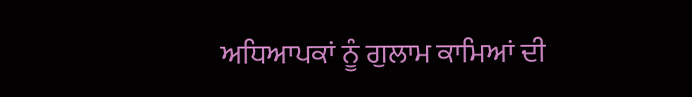ਅਧਿਆਪਕਾਂ ਨੂੰ ਗੁਲਾਮ ਕਾਮਿਆਂ ਦੀ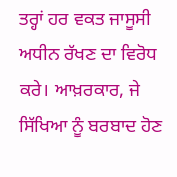ਤਰ੍ਹਾਂ ਹਰ ਵਕਤ ਜਾਸੂਸੀ ਅਧੀਨ ਰੱਖਣ ਦਾ ਵਿਰੋਧ ਕਰੇ। ਆਖ਼ਰਕਾਰ, ਜੇ ਸਿੱਖਿਆ ਨੂੰ ਬਰਬਾਦ ਹੋਣ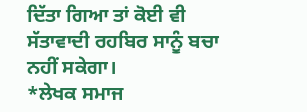ਦਿੱਤਾ ਗਿਆ ਤਾਂ ਕੋਈ ਵੀ ਸੱਤਾਵਾਦੀ ਰਹਬਿਰ ਸਾਨੂੰ ਬਚਾ ਨਹੀਂ ਸਕੇਗਾ।
*ਲੇਖਕ ਸਮਾਜ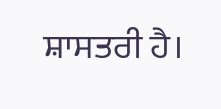ਸ਼ਾਸਤਰੀ ਹੈ।